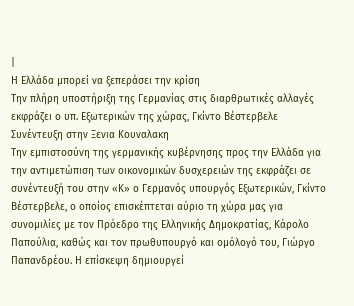|
Η Ελλάδα μπορεί να ξεπεράσει την κρίση
Την πλήρη υποστήριξη της Γερμανίας στις διαρθρωτικές αλλαγές εκφράζει ο υπ. Εξωτερικών της χώρας, Γκίντο Βέστερβελε
Συνέντευξη στην Ξενια Kουναλακη
Την εμπιστοσύνη της γερμανικής κυβέρνησης προς την Ελλάδα για την αντιμετώπιση των οικονομικών δυσχερειών της εκφράζει σε συνέντευξή του στην «Κ» ο Γερμανός υπουργός Εξωτερικών, Γκίντο Βέστερβελε, ο οποίος επισκέπτεται αύριο τη χώρα μας για συνομιλίες με τον Πρόεδρο της Ελληνικής Δημοκρατίας, Κάρολο Παπούλια, καθώς και τον πρωθυπουργό και ομόλογό του, Γιώργο Παπανδρέου. Η επίσκεψη δημιουργεί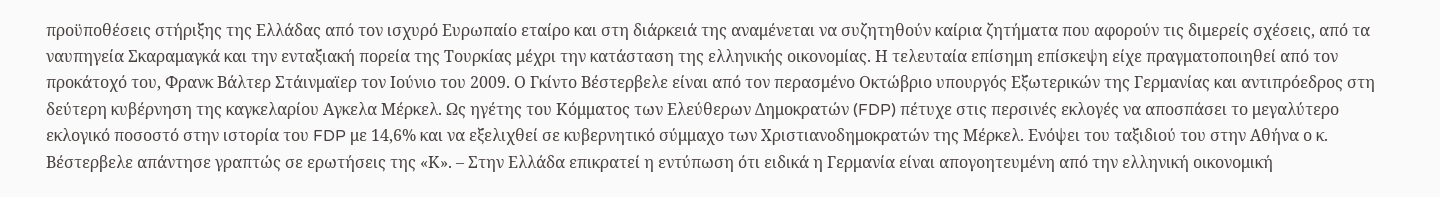προϋποθέσεις στήριξης της Ελλάδας από τον ισχυρό Ευρωπαίο εταίρο και στη διάρκειά της αναμένεται να συζητηθούν καίρια ζητήματα που αφορούν τις διμερείς σχέσεις, από τα ναυπηγεία Σκαραμαγκά και την ενταξιακή πορεία της Τουρκίας μέχρι την κατάσταση της ελληνικής οικονομίας. Η τελευταία επίσημη επίσκεψη είχε πραγματοποιηθεί από τον προκάτοχό του, Φρανκ Βάλτερ Στάινμαϊερ τον Ιούνιο του 2009. Ο Γκίντο Βέστερβελε είναι από τον περασμένο Οκτώβριο υπουργός Εξωτερικών της Γερμανίας και αντιπρόεδρος στη δεύτερη κυβέρνηση της καγκελαρίου Αγκελα Μέρκελ. Ως ηγέτης του Κόμματος των Ελεύθερων Δημοκρατών (FDP) πέτυχε στις περσινές εκλογές να αποσπάσει το μεγαλύτερο εκλογικό ποσοστό στην ιστορία του FDP με 14,6% και να εξελιχθεί σε κυβερνητικό σύμμαχο των Χριστιανοδημοκρατών της Μέρκελ. Ενόψει του ταξιδιού του στην Αθήνα ο κ. Βέστερβελε απάντησε γραπτώς σε ερωτήσεις της «Κ». – Στην Ελλάδα επικρατεί η εντύπωση ότι ειδικά η Γερμανία είναι απογοητευμένη από την ελληνική οικονομική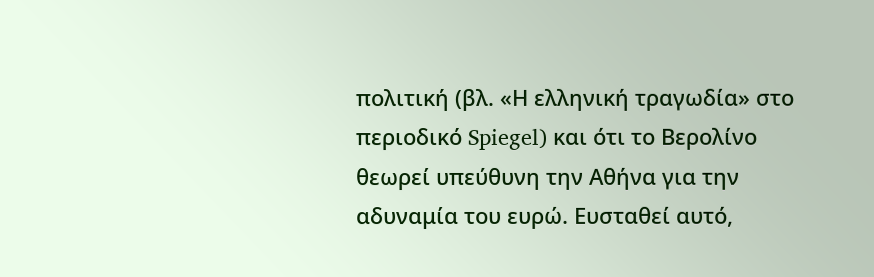πολιτική (βλ. «Η ελληνική τραγωδία» στο περιοδικό Spiegel) και ότι το Βερολίνο θεωρεί υπεύθυνη την Αθήνα για την αδυναμία του ευρώ. Ευσταθεί αυτό,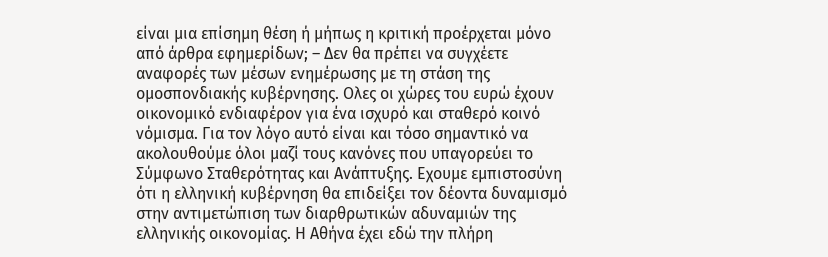είναι μια επίσημη θέση ή μήπως η κριτική προέρχεται μόνο από άρθρα εφημερίδων; – Δεν θα πρέπει να συγχέετε αναφορές των μέσων ενημέρωσης με τη στάση της ομοσπονδιακής κυβέρνησης. Ολες οι χώρες του ευρώ έχουν οικονομικό ενδιαφέρον για ένα ισχυρό και σταθερό κοινό νόμισμα. Για τον λόγο αυτό είναι και τόσο σημαντικό να ακολουθούμε όλοι μαζί τους κανόνες που υπαγορεύει το Σύμφωνο Σταθερότητας και Ανάπτυξης. Εχουμε εμπιστοσύνη ότι η ελληνική κυβέρνηση θα επιδείξει τον δέοντα δυναμισμό στην αντιμετώπιση των διαρθρωτικών αδυναμιών της ελληνικής οικονομίας. Η Αθήνα έχει εδώ την πλήρη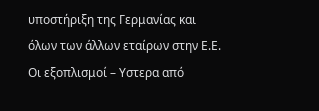υποστήριξη της Γερμανίας και όλων των άλλων εταίρων στην Ε.Ε. Οι εξοπλισμοί – Υστερα από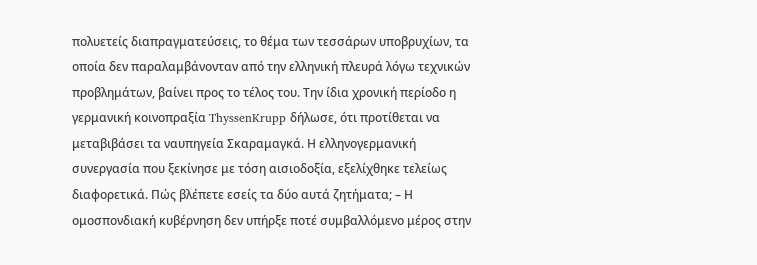πολυετείς διαπραγματεύσεις, το θέμα των τεσσάρων υποβρυχίων, τα οποία δεν παραλαμβάνονταν από την ελληνική πλευρά λόγω τεχνικών προβλημάτων, βαίνει προς το τέλος του. Την ίδια χρονική περίοδο η γερμανική κοινοπραξία ThyssenKrupp δήλωσε, ότι προτίθεται να μεταβιβάσει τα ναυπηγεία Σκαραμαγκά. Η ελληνογερμανική συνεργασία που ξεκίνησε με τόση αισιοδοξία, εξελίχθηκε τελείως διαφορετικά. Πώς βλέπετε εσείς τα δύο αυτά ζητήματα; – Η ομοσπονδιακή κυβέρνηση δεν υπήρξε ποτέ συμβαλλόμενο μέρος στην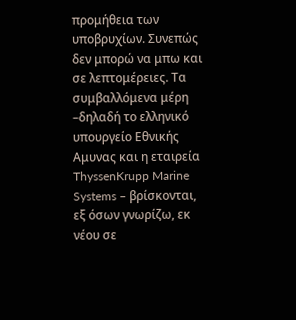προμήθεια των υποβρυχίων. Συνεπώς δεν μπορώ να μπω και σε λεπτομέρειες. Τα συμβαλλόμενα μέρη –δηλαδή το ελληνικό υπουργείο Εθνικής Αμυνας και η εταιρεία ThyssenKrupp Marine Systems – βρίσκονται, εξ όσων γνωρίζω, εκ νέου σε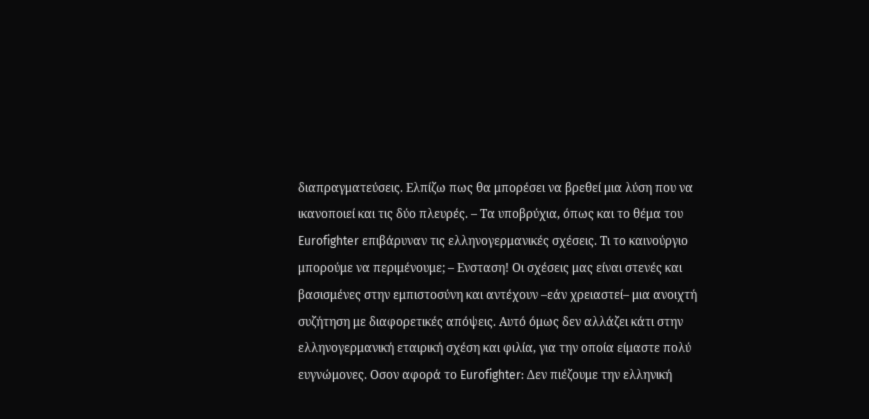διαπραγματεύσεις. Ελπίζω πως θα μπορέσει να βρεθεί μια λύση που να ικανοποιεί και τις δύο πλευρές. – Τα υποβρύχια, όπως και το θέμα του Eurofighter επιβάρυναν τις ελληνογερμανικές σχέσεις. Τι το καινούργιο μπορούμε να περιμένουμε; – Ενσταση! Οι σχέσεις μας είναι στενές και βασισμένες στην εμπιστοσύνη και αντέχουν –εάν χρειαστεί– μια ανοιχτή συζήτηση με διαφορετικές απόψεις. Αυτό όμως δεν αλλάζει κάτι στην ελληνογερμανική εταιρική σχέση και φιλία, για την οποία είμαστε πολύ ευγνώμονες. Οσον αφορά το Eurofighter: Δεν πιέζουμε την ελληνική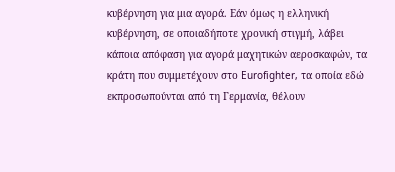κυβέρνηση για μια αγορά. Εάν όμως η ελληνική κυβέρνηση, σε οποιαδήποτε χρονική στιγμή, λάβει κάποια απόφαση για αγορά μαχητικών αεροσκαφών, τα κράτη που συμμετέχουν στο Eurofighter, τα οποία εδώ εκπροσωπούνται από τη Γερμανία, θέλουν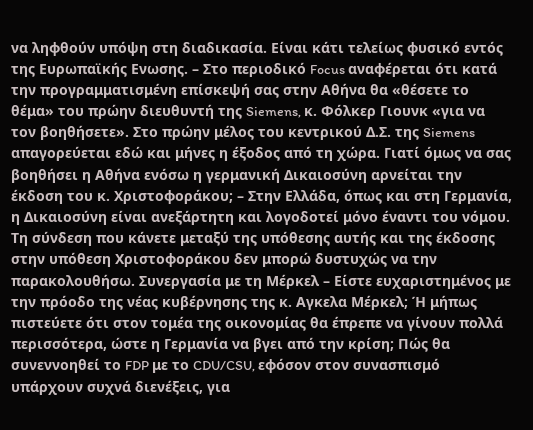να ληφθούν υπόψη στη διαδικασία. Είναι κάτι τελείως φυσικό εντός της Ευρωπαϊκής Ενωσης. – Στο περιοδικό Focus αναφέρεται ότι κατά την προγραμματισμένη επίσκεψή σας στην Αθήνα θα «θέσετε το θέμα» του πρώην διευθυντή της Siemens, κ. Φόλκερ Γιουνκ «για να τον βοηθήσετε». Στο πρώην μέλος του κεντρικού Δ.Σ. της Siemens απαγορεύεται εδώ και μήνες η έξοδος από τη χώρα. Γιατί όμως να σας βοηθήσει η Αθήνα ενόσω η γερμανική Δικαιοσύνη αρνείται την έκδοση του κ. Χριστοφοράκου; – Στην Ελλάδα, όπως και στη Γερμανία, η Δικαιοσύνη είναι ανεξάρτητη και λογοδοτεί μόνο έναντι του νόμου. Τη σύνδεση που κάνετε μεταξύ της υπόθεσης αυτής και της έκδοσης στην υπόθεση Χριστοφοράκου δεν μπορώ δυστυχώς να την παρακολουθήσω. Συνεργασία με τη Μέρκελ – Είστε ευχαριστημένος με την πρόοδο της νέας κυβέρνησης της κ. Αγκελα Μέρκελ; Ή μήπως πιστεύετε ότι στον τομέα της οικονομίας θα έπρεπε να γίνουν πολλά περισσότερα, ώστε η Γερμανία να βγει από την κρίση; Πώς θα συνεννοηθεί το FDP με το CDU/CSU, εφόσον στον συνασπισμό υπάρχουν συχνά διενέξεις, για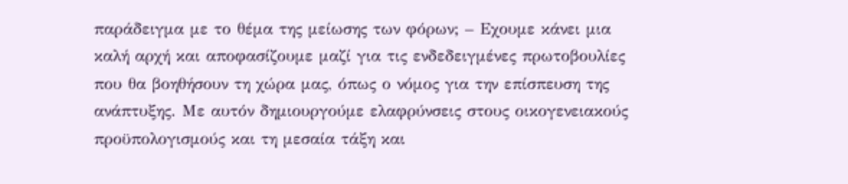παράδειγμα με το θέμα της μείωσης των φόρων; – Εχουμε κάνει μια καλή αρχή και αποφασίζουμε μαζί για τις ενδεδειγμένες πρωτοβουλίες που θα βοηθήσουν τη χώρα μας, όπως ο νόμος για την επίσπευση της ανάπτυξης. Με αυτόν δημιουργούμε ελαφρύνσεις στους οικογενειακούς προϋπολογισμούς και τη μεσαία τάξη και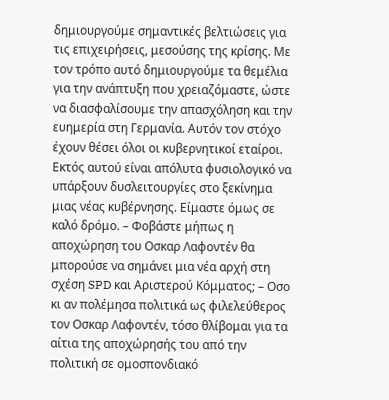δημιουργούμε σημαντικές βελτιώσεις για τις επιχειρήσεις, μεσούσης της κρίσης. Με τον τρόπο αυτό δημιουργούμε τα θεμέλια για την ανάπτυξη που χρειαζόμαστε, ώστε να διασφαλίσουμε την απασχόληση και την ευημερία στη Γερμανία. Αυτόν τον στόχο έχουν θέσει όλοι οι κυβερνητικοί εταίροι. Εκτός αυτού είναι απόλυτα φυσιολογικό να υπάρξουν δυσλειτουργίες στο ξεκίνημα μιας νέας κυβέρνησης. Είμαστε όμως σε καλό δρόμο. – Φοβάστε μήπως η αποχώρηση του Οσκαρ Λαφοντέν θα μπορούσε να σημάνει μια νέα αρχή στη σχέση SPD και Αριστερού Κόμματος; – Οσο κι αν πολέμησα πολιτικά ως φιλελεύθερος τον Οσκαρ Λαφοντέν, τόσο θλίβομαι για τα αίτια της αποχώρησής του από την πολιτική σε ομοσπονδιακό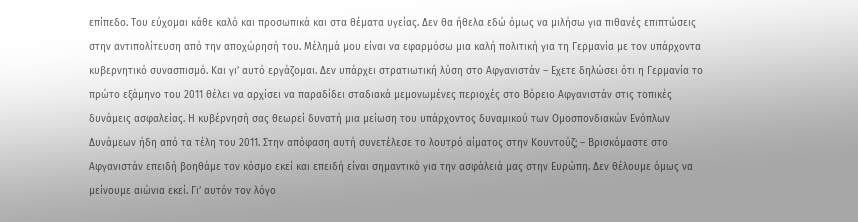επίπεδο. Του εύχομαι κάθε καλό και προσωπικά και στα θέματα υγείας. Δεν θα ήθελα εδώ όμως να μιλήσω για πιθανές επιπτώσεις στην αντιπολίτευση από την αποχώρησή του. Μέλημά μου είναι να εφαρμόσω μια καλή πολιτική για τη Γερμανία με τον υπάρχοντα κυβερνητικό συνασπισμό. Και γι’ αυτό εργάζομαι. Δεν υπάρχει στρατιωτική λύση στο Αφγανιστάν – Εχετε δηλώσει ότι η Γερμανία το πρώτο εξάμηνο του 2011 θέλει να αρχίσει να παραδίδει σταδιακά μεμονωμένες περιοχές στο Βόρειο Αφγανιστάν στις τοπικές δυνάμεις ασφαλείας. Η κυβέρνησή σας θεωρεί δυνατή μια μείωση του υπάρχοντος δυναμικού των Ομοσπονδιακών Ενόπλων Δυνάμεων ήδη από τα τέλη του 2011. Στην απόφαση αυτή συνετέλεσε το λουτρό αίματος στην Κουντούζ; – Βρισκόμαστε στο Αφγανιστάν επειδή βοηθάμε τον κόσμο εκεί και επειδή είναι σημαντικό για την ασφάλειά μας στην Ευρώπη. Δεν θέλουμε όμως να μείνουμε αιώνια εκεί. Γι’ αυτόν τον λόγο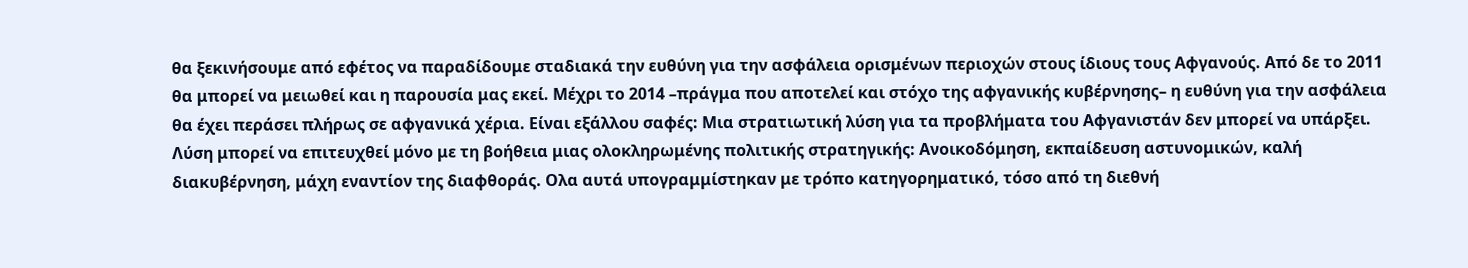θα ξεκινήσουμε από εφέτος να παραδίδουμε σταδιακά την ευθύνη για την ασφάλεια ορισμένων περιοχών στους ίδιους τους Αφγανούς. Από δε το 2011 θα μπορεί να μειωθεί και η παρουσία μας εκεί. Μέχρι το 2014 –πράγμα που αποτελεί και στόχο της αφγανικής κυβέρνησης– η ευθύνη για την ασφάλεια θα έχει περάσει πλήρως σε αφγανικά χέρια. Είναι εξάλλου σαφές: Μια στρατιωτική λύση για τα προβλήματα του Αφγανιστάν δεν μπορεί να υπάρξει. Λύση μπορεί να επιτευχθεί μόνο με τη βοήθεια μιας ολοκληρωμένης πολιτικής στρατηγικής: Ανοικοδόμηση, εκπαίδευση αστυνομικών, καλή διακυβέρνηση, μάχη εναντίον της διαφθοράς. Ολα αυτά υπογραμμίστηκαν με τρόπο κατηγορηματικό, τόσο από τη διεθνή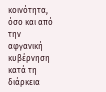κοινότητα, όσο και από την αφγανική κυβέρνηση κατά τη διάρκεια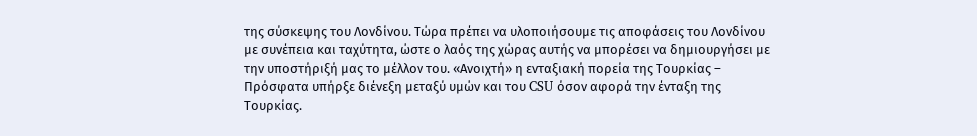της σύσκεψης του Λονδίνου. Τώρα πρέπει να υλοποιήσουμε τις αποφάσεις του Λονδίνου με συνέπεια και ταχύτητα, ώστε ο λαός της χώρας αυτής να μπορέσει να δημιουργήσει με την υποστήριξή μας το μέλλον του. «Ανοιχτή» η ενταξιακή πορεία της Τουρκίας – Πρόσφατα υπήρξε διένεξη μεταξύ υμών και του CSU όσον αφορά την ένταξη της Τουρκίας.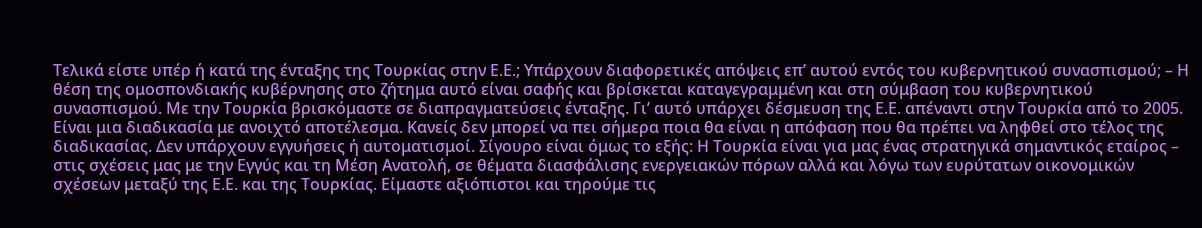Τελικά είστε υπέρ ή κατά της ένταξης της Τουρκίας στην Ε.Ε.; Υπάρχουν διαφορετικές απόψεις επ’ αυτού εντός του κυβερνητικού συνασπισμού; – Η θέση της ομοσπονδιακής κυβέρνησης στο ζήτημα αυτό είναι σαφής και βρίσκεται καταγεγραμμένη και στη σύμβαση του κυβερνητικού συνασπισμού. Με την Τουρκία βρισκόμαστε σε διαπραγματεύσεις ένταξης. Γι’ αυτό υπάρχει δέσμευση της Ε.Ε. απέναντι στην Τουρκία από το 2005. Είναι μια διαδικασία με ανοιχτό αποτέλεσμα. Κανείς δεν μπορεί να πει σήμερα ποια θα είναι η απόφαση που θα πρέπει να ληφθεί στο τέλος της διαδικασίας. Δεν υπάρχουν εγγυήσεις ή αυτοματισμοί. Σίγουρο είναι όμως το εξής: Η Τουρκία είναι για μας ένας στρατηγικά σημαντικός εταίρος – στις σχέσεις μας με την Εγγύς και τη Μέση Ανατολή, σε θέματα διασφάλισης ενεργειακών πόρων αλλά και λόγω των ευρύτατων οικονομικών σχέσεων μεταξύ της Ε.Ε. και της Τουρκίας. Είμαστε αξιόπιστοι και τηρούμε τις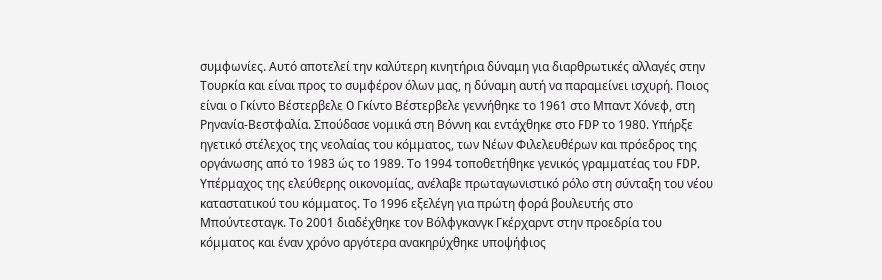συμφωνίες. Αυτό αποτελεί την καλύτερη κινητήρια δύναμη για διαρθρωτικές αλλαγές στην Τουρκία και είναι προς το συμφέρον όλων μας, η δύναμη αυτή να παραμείνει ισχυρή. Ποιος είναι ο Γκίντο Βέστερβελε O Γκίντο Βέστερβελε γεννήθηκε το 1961 στο Μπαντ Χόνεφ, στη Ρηνανία-Βεστφαλία. Σπούδασε νομικά στη Βόννη και εντάχθηκε στο FDP το 1980. Υπήρξε ηγετικό στέλεχος της νεολαίας του κόμματος, των Νέων Φιλελευθέρων και πρόεδρος της οργάνωσης από το 1983 ώς το 1989. Το 1994 τοποθετήθηκε γενικός γραμματέας του FDP. Υπέρμαχος της ελεύθερης οικονομίας, ανέλαβε πρωταγωνιστικό ρόλο στη σύνταξη του νέου καταστατικού του κόμματος. Το 1996 εξελέγη για πρώτη φορά βουλευτής στο Μπούντεσταγκ. Το 2001 διαδέχθηκε τον Βόλφγκανγκ Γκέρχαρντ στην προεδρία του κόμματος και έναν χρόνο αργότερα ανακηρύχθηκε υποψήφιος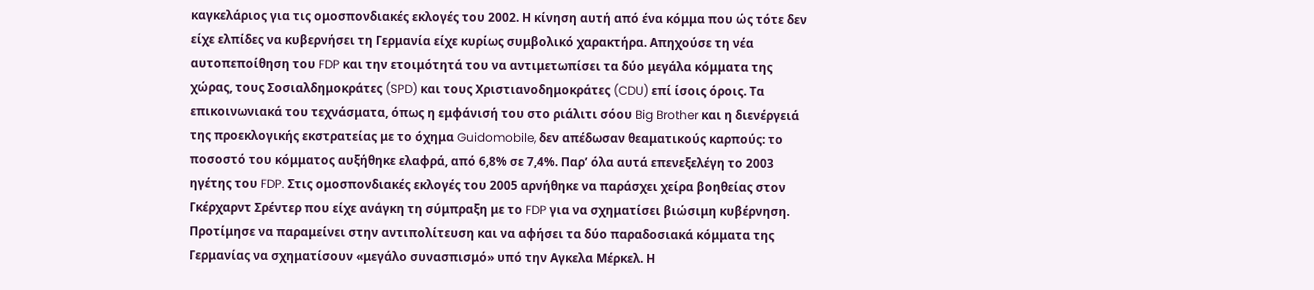καγκελάριος για τις ομοσπονδιακές εκλογές του 2002. Η κίνηση αυτή από ένα κόμμα που ώς τότε δεν είχε ελπίδες να κυβερνήσει τη Γερμανία είχε κυρίως συμβολικό χαρακτήρα. Απηχούσε τη νέα αυτοπεποίθηση του FDP και την ετοιμότητά του να αντιμετωπίσει τα δύο μεγάλα κόμματα της χώρας, τους Σοσιαλδημοκράτες (SPD) και τους Χριστιανοδημοκράτες (CDU) επί ίσοις όροις. Τα επικοινωνιακά του τεχνάσματα, όπως η εμφάνισή του στο ριάλιτι σόου Big Brother και η διενέργειά της προεκλογικής εκστρατείας με το όχημα Guidomobile, δεν απέδωσαν θεαματικούς καρπούς: το ποσοστό του κόμματος αυξήθηκε ελαφρά, από 6,8% σε 7,4%. Παρ’ όλα αυτά επενεξελέγη το 2003 ηγέτης του FDP. Στις ομοσπονδιακές εκλογές του 2005 αρνήθηκε να παράσχει χείρα βοηθείας στον Γκέρχαρντ Σρέντερ που είχε ανάγκη τη σύμπραξη με το FDP για να σχηματίσει βιώσιμη κυβέρνηση. Προτίμησε να παραμείνει στην αντιπολίτευση και να αφήσει τα δύο παραδοσιακά κόμματα της Γερμανίας να σχηματίσουν «μεγάλο συνασπισμό» υπό την Αγκελα Μέρκελ. Η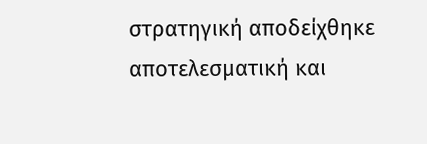στρατηγική αποδείχθηκε αποτελεσματική και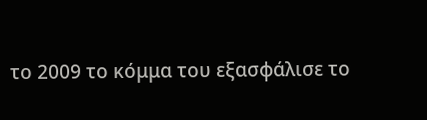το 2009 το κόμμα του εξασφάλισε το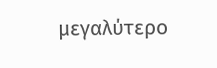μεγαλύτερο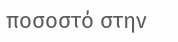ποσοστό στην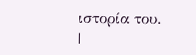ιστορία του.
|